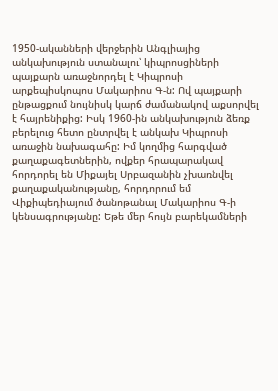1950-ականների վերջերին Անգլիայից անկախություն ստանալու՝ կիպրոսցիների պայքարն առաջնորդել է Կիպրոսի արքեպիսկոպոս Մակարիոս Գ-ն: Ով պայքարի ընթացքում նույնիսկ կարճ ժամանակով աքսորվել է հայրենիքից: Իսկ 1960-ին անկախություն ձեռք բերելուց հետո ընտրվել է անկախ Կիպրոսի առաջին նախագահը: Իմ կողմից հարգված քաղաքագետներին, ովքեր հրապարակավ հորդորել են Միքայել Սրբազանին չխառնվել քաղաքականությանը, հորդորում եմ Վիքիպեդիայում ծանոթանալ Մակարիոս Գ-ի կենսագրությանը: Եթե մեր հույն բարեկամների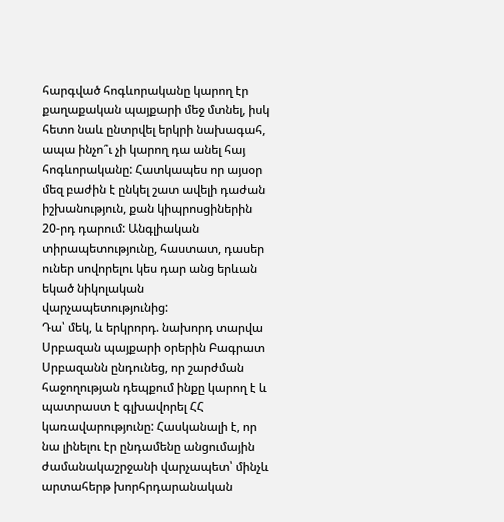հարգված հոգևորականը կարող էր քաղաքական պայքարի մեջ մտնել, իսկ հետո նաև ընտրվել երկրի նախագահ, ապա ինչո՞ւ չի կարող դա անել հայ հոգևորականը: Հատկապես որ այսօր մեզ բաժին է ընկել շատ ավելի դաժան իշխանություն, քան կիպրոսցիներին 20-րդ դարում: Անգլիական տիրապետությունը, հաստատ, դասեր ուներ սովորելու կես դար անց երևան եկած նիկոլական վարչապետությունից:
Դա՝ մեկ, և երկրորդ. նախորդ տարվա Սրբազան պայքարի օրերին Բագրատ Սրբազանն ընդունեց, որ շարժման հաջողության դեպքում ինքը կարող է և պատրաստ է գլխավորել ՀՀ կառավարությունը: Հասկանալի է, որ նա լինելու էր ընդամենը անցումային ժամանակաշրջանի վարչապետ՝ մինչև արտահերթ խորհրդարանական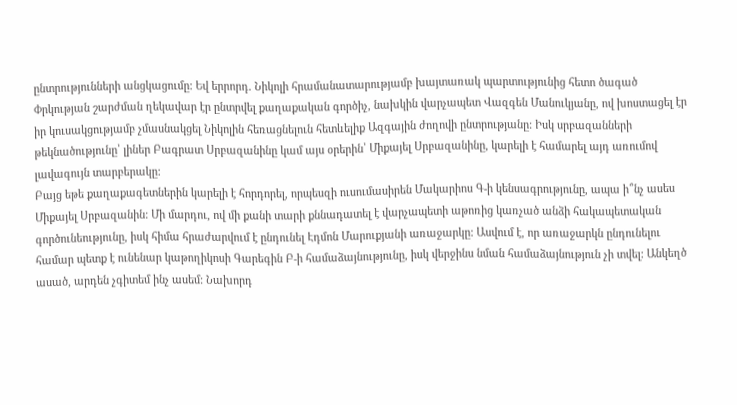ընտրությունների անցկացումը: Եվ երրորդ. Նիկոլի հրամանատարությամբ խայտառակ պարտությունից հետո ծագած Փրկության շարժման ղեկավար էր ընտրվել քաղաքական գործիչ, նախկին վարչապետ Վազգեն Մանուկյանը, ով խոստացել էր իր կուսակցությամբ չմասնակցել Նիկոլին հեռացնելուն հետևելիք Ազգային ժողովի ընտրությանը: Իսկ սրբազանների թեկնածությունը՝ լիներ Բագրատ Սրբազանինը կամ այս օրերին՝ Միքայել Սրբազանինը, կարելի է համարել այդ առումով լավագույն տարբերակը:
Բայց եթե քաղաքագետներին կարելի է հորդորել, որպեսզի ուսումասիրեն Մակարիոս Գ-ի կենսագրությունը, ապա ի՞նչ ասես Միքայել Սրբազանին: Մի մարդու, ով մի քանի տարի քննադատել է վարչապետի աթոռից կառչած անձի հակապետական գործունեությունը, իսկ հիմա հրաժարվում է ընդունել Էդմոն Մարուքյանի առաջարկը: Ասվում է, որ առաջարկն ընդունելու համար պետք է ունենար կաթողիկոսի Գարեգին Բ-ի համաձայնությունը, իսկ վերջինս նման համաձայնություն չի տվել: Անկեղծ ասած, արդեն չգիտեմ ինչ ասեմ: Նախորդ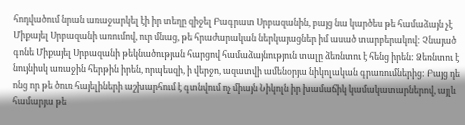հոդվածում նրան առաջարկել էի իր տեղը զիջել Բագրատ Սրբազանին, բայց նա կարծես թե համաձայն չէ Միքայել Սրբազանի առումով, ուր մնաց, թե հրաժարական ներկայացներ իմ ասած տարբերակով: Չնայած գոնե Միքայել Սրբազանի թեկնածության հարցով համաձայնություն տալը ձեռնտու է հենց իրեն: Ձեռնտու է նույնիսկ առաջին հերթին իրեն, որպեսզի, ի վերջո, ազատվի ամենօրյա նիկոլական գրառումներից: Բայց դե ոնց որ թե ծուռ հայելիների աշխարհում է գտնվում ոչ միայն Նիկոլն իր խամաճիկ կամակատարներով, այլև համարյա թե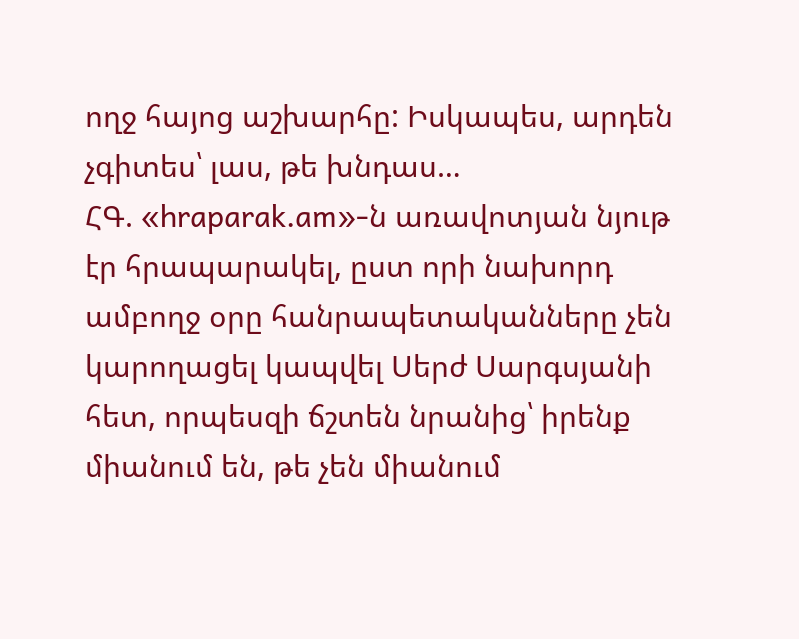ողջ հայոց աշխարհը: Իսկապես, արդեն չգիտես՝ լաս, թե խնդաս…
ՀԳ. «hraparak.am»-ն առավոտյան նյութ էր հրապարակել, ըստ որի նախորդ ամբողջ օրը հանրապետականները չեն կարողացել կապվել Սերժ Սարգսյանի հետ, որպեսզի ճշտեն նրանից՝ իրենք միանում են, թե չեն միանում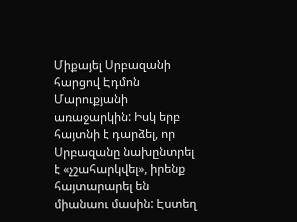Միքայել Սրբազանի հարցով Էդմոն Մարուքյանի առաջարկին: Իսկ երբ հայտնի է դարձել, որ Սրբազանը նախընտրել է «չշահարկվել», իրենք հայտարարել են միանաու մասին: Էստեղ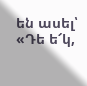են ասել՝ «Դե ե՜կ,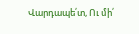Վարդապե՛տ, Ու մի՛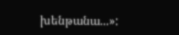խենթանա...»: